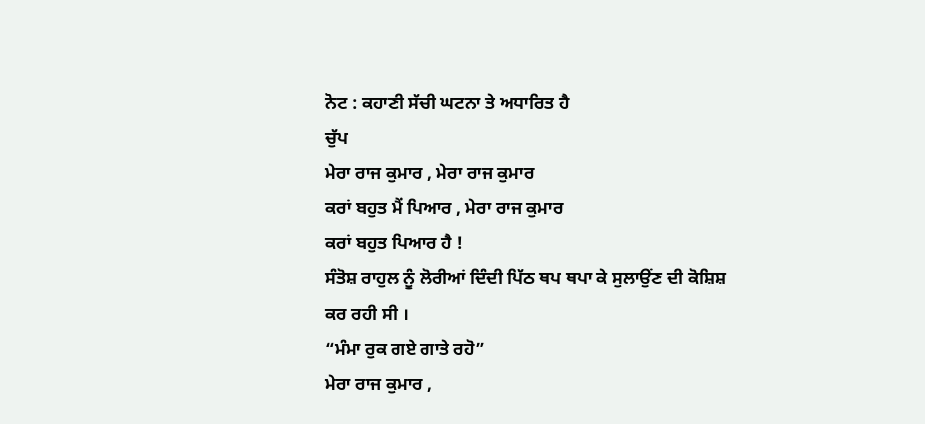ਨੋਟ : ਕਹਾਣੀ ਸੱਚੀ ਘਟਨਾ ਤੇ ਅਧਾਰਿਤ ਹੈ
ਚੁੱਪ
ਮੇਰਾ ਰਾਜ ਕੁਮਾਰ , ਮੇਰਾ ਰਾਜ ਕੁਮਾਰ
ਕਰਾਂ ਬਹੁਤ ਮੈਂ ਪਿਆਰ , ਮੇਰਾ ਰਾਜ ਕੁਮਾਰ
ਕਰਾਂ ਬਹੁਤ ਪਿਆਰ ਹੈ !
ਸੰਤੋਸ਼ ਰਾਹੁਲ ਨੂੰ ਲੋਰੀਆਂ ਦਿੰਦੀ ਪਿੱਠ ਥਪ ਥਪਾ ਕੇ ਸੁਲਾਉਂਣ ਦੀ ਕੋਸ਼ਿਸ਼ ਕਰ ਰਹੀ ਸੀ ।
“ਮੰਮਾ ਰੁਕ ਗਏ ਗਾਤੇ ਰਹੋ”
ਮੇਰਾ ਰਾਜ ਕੁਮਾਰ ,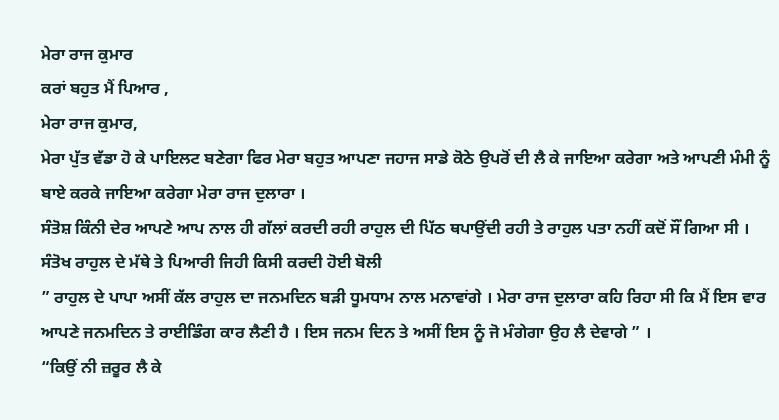ਮੇਰਾ ਰਾਜ ਕੁਮਾਰ
ਕਰਾਂ ਬਹੁਤ ਮੈਂ ਪਿਆਰ ,
ਮੇਰਾ ਰਾਜ ਕੁਮਾਰ,
ਮੇਰਾ ਪੁੱਤ ਵੱਡਾ ਹੋ ਕੇ ਪਾਇਲਟ ਬਣੇਗਾ ਫਿਰ ਮੇਰਾ ਬਹੁਤ ਆਪਣਾ ਜਹਾਜ ਸਾਡੇ ਕੋਠੇ ਉਪਰੋਂ ਦੀ ਲੈ ਕੇ ਜਾਇਆ ਕਰੇਗਾ ਅਤੇ ਆਪਣੀ ਮੰਮੀ ਨੂੰ ਬਾਏ ਕਰਕੇ ਜਾਇਆ ਕਰੇਗਾ ਮੇਰਾ ਰਾਜ ਦੁਲਾਰਾ ।
ਸੰਤੋਸ਼ ਕਿੰਨੀ ਦੇਰ ਆਪਣੇ ਆਪ ਨਾਲ ਹੀ ਗੱਲਾਂ ਕਰਦੀ ਰਹੀ ਰਾਹੁਲ ਦੀ ਪਿੱਠ ਥਪਾਉਂਦੀ ਰਹੀ ਤੇ ਰਾਹੁਲ ਪਤਾ ਨਹੀਂ ਕਦੋਂ ਸੌਂ ਗਿਆ ਸੀ ।
ਸੰਤੋਖ ਰਾਹੁਲ ਦੇ ਮੱਥੇ ਤੇ ਪਿਆਰੀ ਜਿਹੀ ਕਿਸੀ ਕਰਦੀ ਹੋਈ ਬੋਲੀ
” ਰਾਹੁਲ ਦੇ ਪਾਪਾ ਅਸੀਂ ਕੱਲ ਰਾਹੁਲ ਦਾ ਜਨਮਦਿਨ ਬੜੀ ਧੂਮਧਾਮ ਨਾਲ ਮਨਾਵਾਂਗੇ । ਮੇਰਾ ਰਾਜ ਦੁਲਾਰਾ ਕਹਿ ਰਿਹਾ ਸੀ ਕਿ ਮੈਂ ਇਸ ਵਾਰ ਆਪਣੇ ਜਨਮਦਿਨ ਤੇ ਰਾਈਡਿੰਗ ਕਾਰ ਲੈਣੀ ਹੈ । ਇਸ ਜਨਮ ਦਿਨ ਤੇ ਅਸੀਂ ਇਸ ਨੂੰ ਜੋ ਮੰਗੇਗਾ ਉਹ ਲੈ ਦੇਵਾਗੇ ” ।
“ਕਿਉਂ ਨੀ ਜ਼ਰੂਰ ਲੈ ਕੇ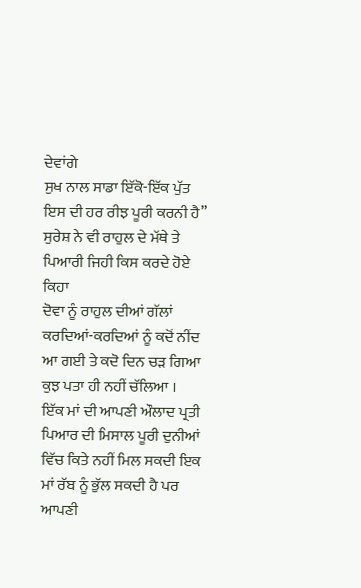ਦੇਵਾਂਗੇ
ਸੁਖ ਨਾਲ ਸਾਡਾ ਇੱਕੋ-ਇੱਕ ਪੁੱਤ ਇਸ ਦੀ ਹਰ ਰੀਝ ਪੂਰੀ ਕਰਨੀ ਹੈ”
ਸੁਰੇਸ਼ ਨੇ ਵੀ ਰਾਹੁਲ ਦੇ ਮੱਥੇ ਤੇ ਪਿਆਰੀ ਜਿਹੀ ਕਿਸ ਕਰਦੇ ਹੋਏ ਕਿਹਾ
ਦੋਵਾ ਨੂੰ ਰਾਹੁਲ ਦੀਆਂ ਗੱਲਾਂ ਕਰਦਿਆਂ-ਕਰਦਿਆਂ ਨੂੰ ਕਦੋਂ ਨੀਂਦ ਆ ਗਈ ਤੇ ਕਦੋ ਦਿਨ ਚੜ ਗਿਆ ਕੁਝ ਪਤਾ ਹੀ ਨਹੀਂ ਚੱਲਿਆ ।
ਇੱਕ ਮਾਂ ਦੀ ਆਪਣੀ ਔਲਾਦ ਪ੍ਰਤੀ ਪਿਆਰ ਦੀ ਮਿਸਾਲ ਪੂਰੀ ਦੁਨੀਆਂ ਵਿੱਚ ਕਿਤੇ ਨਹੀਂ ਮਿਲ ਸਕਦੀ ਇਕ ਮਾਂ ਰੱਬ ਨੂੰ ਭੁੱਲ ਸਕਦੀ ਹੈ ਪਰ ਆਪਣੀ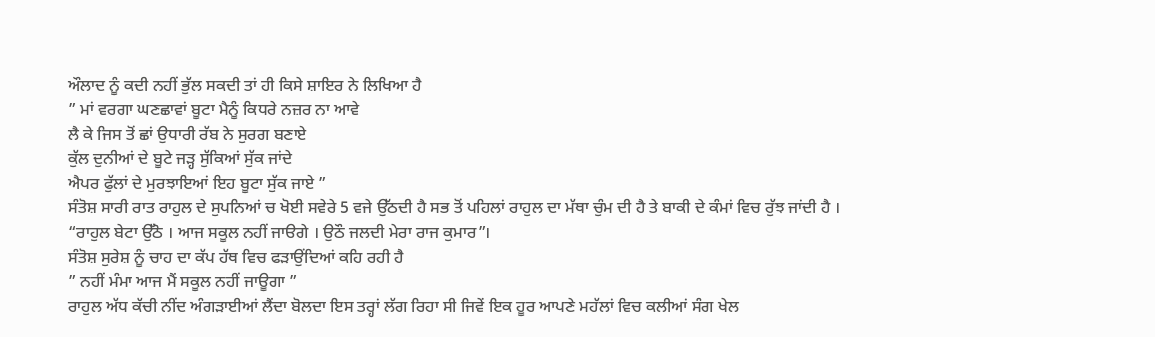ਔਲਾਦ ਨੂੰ ਕਦੀ ਨਹੀਂ ਭੁੱਲ ਸਕਦੀ ਤਾਂ ਹੀ ਕਿਸੇ ਸ਼ਾਇਰ ਨੇ ਲਿਖਿਆ ਹੈ
” ਮਾਂ ਵਰਗਾ ਘਣਛਾਵਾਂ ਬੂਟਾ ਮੈਨੂੰ ਕਿਧਰੇ ਨਜ਼ਰ ਨਾ ਆਵੇ
ਲੈ ਕੇ ਜਿਸ ਤੋਂ ਛਾਂ ਉਧਾਰੀ ਰੱਬ ਨੇ ਸੁਰਗ ਬਣਾਏ
ਕੁੱਲ ਦੁਨੀਆਂ ਦੇ ਬੂਟੇ ਜੜ੍ਹ ਸੁੱਕਿਆਂ ਸੁੱਕ ਜਾਂਦੇ
ਐਪਰ ਫੁੱਲਾਂ ਦੇ ਮੁਰਝਾਇਆਂ ਇਹ ਬੂਟਾ ਸੁੱਕ ਜਾਏ ”
ਸੰਤੋਸ਼ ਸਾਰੀ ਰਾਤ ਰਾਹੁਲ ਦੇ ਸੁਪਨਿਆਂ ਚ ਖੋਈ ਸਵੇਰੇ 5 ਵਜੇ ਉੱਠਦੀ ਹੈ ਸਭ ਤੋਂ ਪਹਿਲਾਂ ਰਾਹੁਲ ਦਾ ਮੱਥਾ ਚੁੰਮ ਦੀ ਹੈ ਤੇ ਬਾਕੀ ਦੇ ਕੰਮਾਂ ਵਿਚ ਰੁੱਝ ਜਾਂਦੀ ਹੈ ।
“ਰਾਹੁਲ ਬੇਟਾ ਉੱਠੋ । ਆਜ ਸਕੂਲ ਨਹੀਂ ਜਾੳਗੇ । ਉਠੌ ਜਲਦੀ ਮੇਰਾ ਰਾਜ ਕੁਮਾਰ”।
ਸੰਤੋਸ਼ ਸੁਰੇਸ਼ ਨੂੰ ਚਾਹ ਦਾ ਕੱਪ ਹੱਥ ਵਿਚ ਫੜਾਉਂਦਿਆਂ ਕਹਿ ਰਹੀ ਹੈ
” ਨਹੀਂ ਮੰਮਾ ਆਜ ਮੈਂ ਸਕੂਲ ਨਹੀਂ ਜਾਊਗਾ ”
ਰਾਹੁਲ ਅੱਧ ਕੱਚੀ ਨੀਂਦ ਅੰਗੜਾਈਆਂ ਲੈਂਦਾ ਬੋਲਦਾ ਇਸ ਤਰ੍ਹਾਂ ਲੱਗ ਰਿਹਾ ਸੀ ਜਿਵੇਂ ਇਕ ਹੂਰ ਆਪਣੇ ਮਹੱਲਾਂ ਵਿਚ ਕਲੀਆਂ ਸੰਗ ਖੇਲ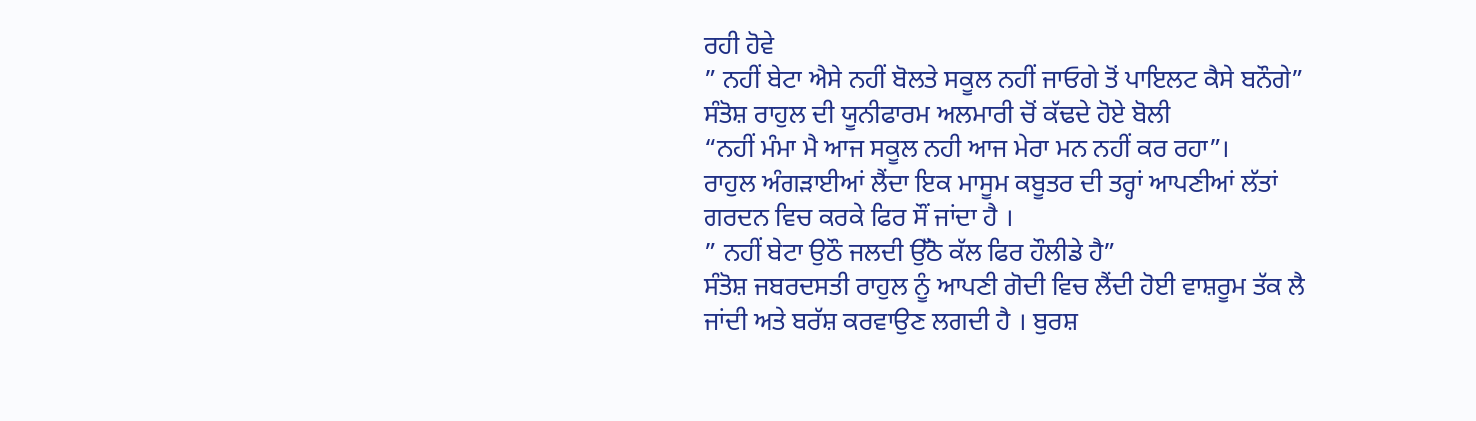ਰਹੀ ਹੋਵੇ
” ਨਹੀਂ ਬੇਟਾ ਐਸੇ ਨਹੀਂ ਬੋਲਤੇ ਸਕੂਲ ਨਹੀਂ ਜਾਓਗੇ ਤੋਂ ਪਾਇਲਟ ਕੈਸੇ ਬਨੌਗੇ”
ਸੰਤੋਸ਼ ਰਾਹੁਲ ਦੀ ਯੂਨੀਫਾਰਮ ਅਲਮਾਰੀ ਚੋਂ ਕੱਢਦੇ ਹੋਏ ਬੋਲੀ
“ਨਹੀਂ ਮੰਮਾ ਮੈ ਆਜ ਸਕੂਲ ਨਹੀ ਆਜ ਮੇਰਾ ਮਨ ਨਹੀਂ ਕਰ ਰਹਾ”।
ਰਾਹੁਲ ਅੰਗੜਾਈਆਂ ਲੈਂਦਾ ਇਕ ਮਾਸੂਮ ਕਬੂਤਰ ਦੀ ਤਰ੍ਹਾਂ ਆਪਣੀਆਂ ਲੱਤਾਂ ਗਰਦਨ ਵਿਚ ਕਰਕੇ ਫਿਰ ਸੌਂ ਜਾਂਦਾ ਹੈ ।
” ਨਹੀਂ ਬੇਟਾ ਉਠੌ ਜਲਦੀ ਉੱਠੋ ਕੱਲ ਫਿਰ ਹੌਲੀਡੇ ਹੈ”
ਸੰਤੋਸ਼ ਜਬਰਦਸਤੀ ਰਾਹੁਲ ਨੂੰ ਆਪਣੀ ਗੋਦੀ ਵਿਚ ਲੈਂਦੀ ਹੋਈ ਵਾਸ਼ਰੂਮ ਤੱਕ ਲੈ ਜਾਂਦੀ ਅਤੇ ਬਰੱਸ਼ ਕਰਵਾਉਣ ਲਗਦੀ ਹੈ । ਬੁਰਸ਼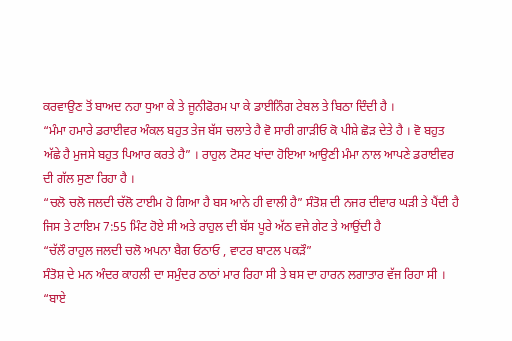ਕਰਵਾਉਣ ਤੋਂ ਬਾਅਦ ਨਹਾ ਧੁਆ ਕੇ ਤੇ ਜੂਨੀਫੋਰਮ ਪਾ ਕੇ ਡਾਈਨਿੰਗ ਟੇਬਲ ਤੇ ਬਿਠਾ ਦਿੰਦੀ ਹੈ ।
“ਮੰਮਾ ਹਮਾਰੇ ਡਰਾਈਵਰ ਅੰਕਲ ਬਹੁਤ ਤੇਜ ਬੱਸ ਚਲਾਤੇ ਹੈ ਵੋ ਸਾਰੀ ਗਾੜੀਓ ਕੋ ਪੀਸ਼ੇ ਛੋੜ ਦੇਤੇ ਹੈ । ਵੋ ਬਹੁਤ ਅੱਛੇ ਹੈ ਮੁਜਸੇ ਬਹੁਤ ਪਿਆਰ ਕਰਤੇ ਹੈ” । ਰਾਹੁਲ ਟੋਸਟ ਖਾਂਦਾ ਹੋਇਆ ਆਉਣੀ ਮੰਮਾ ਨਾਲ ਆਪਣੇ ਡਰਾਈਵਰ ਦੀ ਗੱਲ ਸੁਣਾ ਰਿਹਾ ਹੈ ।
“ਚਲੋ ਚਲੋ ਜਲਦੀ ਚੱਲੋ ਟਾਈਮ ਹੋ ਗਿਆ ਹੈ ਬਸ ਆਨੇ ਹੀ ਵਾਲੀ ਹੈ” ਸੰਤੋਸ਼ ਦੀ ਨਜਰ ਦੀਵਾਰ ਘੜੀ ਤੇ ਪੈਂਦੀ ਹੈ ਜਿਸ ਤੇ ਟਾਇਮ 7:55 ਮਿੰਟ ਹੋਏ ਸੀ ਅਤੇ ਰਾਹੁਲ ਦੀ ਬੱਸ ਪੂਰੇ ਅੱਠ ਵਜੇ ਗੇਟ ਤੇ ਆਉਂਦੀ ਹੈ
“ਚੱਲੌ ਰਾਹੁਲ ਜਲਦੀ ਚਲੋ ਅਪਨਾ ਬੈਗ ਓਠਾਓ , ਵਾਟਰ ਬਾਟਲ ਪਕੜੌ”
ਸੰਤੋਸ਼ ਦੇ ਮਨ ਅੰਦਰ ਕਾਹਲੀ ਦਾ ਸਮੁੰਦਰ ਠਾਠਾਂ ਮਾਰ ਰਿਹਾ ਸੀ ਤੇ ਬਸ ਦਾ ਹਾਰਨ ਲਗਾਤਾਰ ਵੱਜ ਰਿਹਾ ਸੀ ।
“ਬਾਏ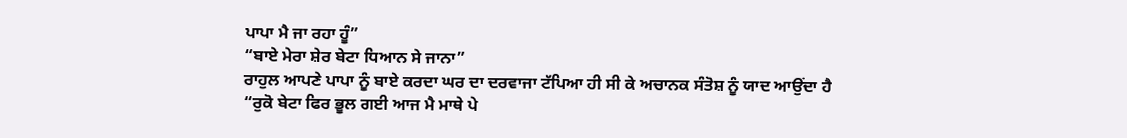ਪਾਪਾ ਮੈ ਜਾ ਰਹਾ ਹੂੰ”
“ਬਾਏ ਮੇਰਾ ਸ਼ੇਰ ਬੇਟਾ ਧਿਆਨ ਸੇ ਜਾਨਾ”
ਰਾਹੁਲ ਆਪਣੇ ਪਾਪਾ ਨੂੰ ਬਾਏ ਕਰਦਾ ਘਰ ਦਾ ਦਰਵਾਜਾ ਟੱਪਿਆ ਹੀ ਸੀ ਕੇ ਅਚਾਨਕ ਸੰਤੋਸ਼ ਨੂੰ ਯਾਦ ਆਉਂਦਾ ਹੈ
“ਰੁਕੋ ਬੇਟਾ ਫਿਰ ਭੂਲ ਗਈ ਆਜ ਮੈ ਮਾਥੇ ਪੇ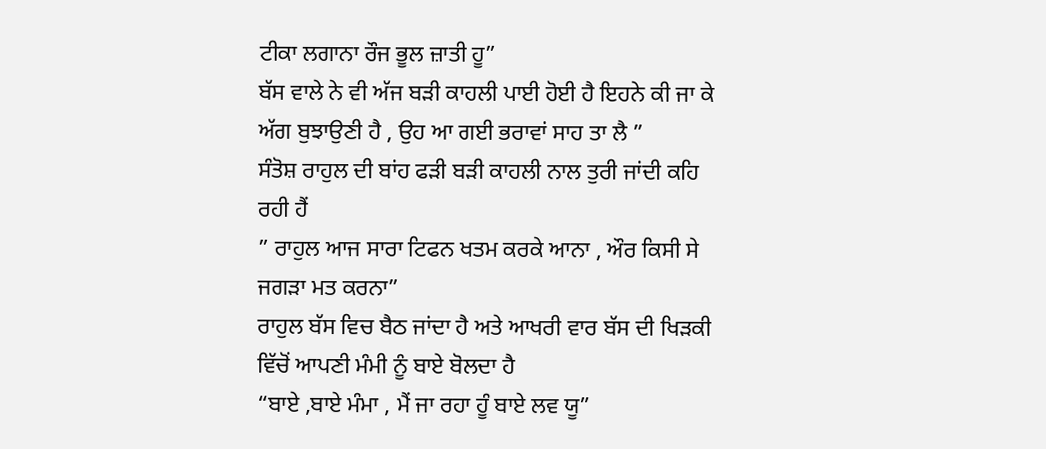ਟੀਕਾ ਲਗਾਨਾ ਰੌਜ ਭੂਲ ਜ਼ਾਤੀ ਹੂ”
ਬੱਸ ਵਾਲੇ ਨੇ ਵੀ ਅੱਜ ਬੜੀ ਕਾਹਲੀ ਪਾਈ ਹੋਈ ਹੈ ਇਹਨੇ ਕੀ ਜਾ ਕੇ ਅੱਗ ਬੁਝਾਉਣੀ ਹੈ , ਉਹ ਆ ਗਈ ਭਰਾਵਾਂ ਸਾਹ ਤਾ ਲੈ ”
ਸੰਤੋਸ਼ ਰਾਹੁਲ ਦੀ ਬਾਂਹ ਫੜੀ ਬੜੀ ਕਾਹਲੀ ਨਾਲ ਤੁਰੀ ਜਾਂਦੀ ਕਹਿ ਰਹੀ ਹੈਂ
” ਰਾਹੁਲ ਆਜ ਸਾਰਾ ਟਿਫਨ ਖਤਮ ਕਰਕੇ ਆਨਾ , ਔਰ ਕਿਸੀ ਸੇ ਜਗੜਾ ਮਤ ਕਰਨਾ”
ਰਾਹੁਲ ਬੱਸ ਵਿਚ ਬੈਠ ਜਾਂਦਾ ਹੈ ਅਤੇ ਆਖਰੀ ਵਾਰ ਬੱਸ ਦੀ ਖਿੜਕੀ ਵਿੱਚੋਂ ਆਪਣੀ ਮੰਮੀ ਨੂੰ ਬਾਏ ਬੋਲਦਾ ਹੈ
“ਬਾਏ ,ਬਾਏ ਮੰਮਾ , ਮੈਂ ਜਾ ਰਹਾ ਹੂੰ ਬਾਏ ਲਵ ਯੂ”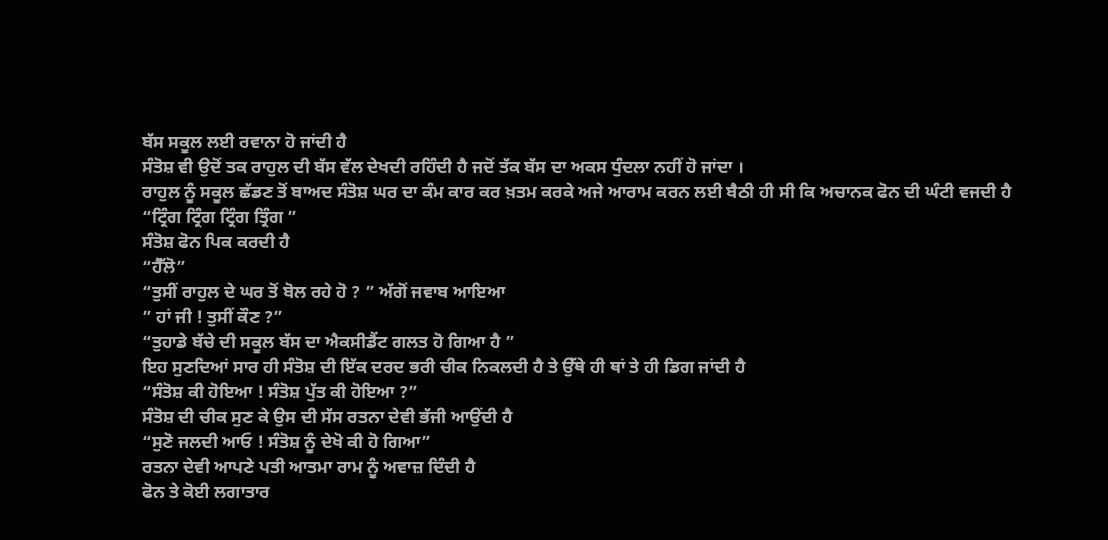ਬੱਸ ਸਕੂਲ ਲਈ ਰਵਾਨਾ ਹੋ ਜਾਂਦੀ ਹੈ
ਸੰਤੋਸ਼ ਵੀ ਉਦੋਂ ਤਕ ਰਾਹੁਲ ਦੀ ਬੱਸ ਵੱਲ ਦੇਖਦੀ ਰਹਿੰਦੀ ਹੈ ਜਦੋਂ ਤੱਕ ਬੱਸ ਦਾ ਅਕਸ ਧੁੰਦਲਾ ਨਹੀਂ ਹੋ ਜਾਂਦਾ ।
ਰਾਹੁਲ ਨੂੰ ਸਕੂਲ ਛੱਡਣ ਤੋਂ ਬਾਅਦ ਸੰਤੋਸ਼ ਘਰ ਦਾ ਕੰਮ ਕਾਰ ਕਰ ਖ਼ਤਮ ਕਰਕੇ ਅਜੇ ਆਰਾਮ ਕਰਨ ਲਈ ਬੈਠੀ ਹੀ ਸੀ ਕਿ ਅਚਾਨਕ ਫੋਨ ਦੀ ਘੰਟੀ ਵਜਦੀ ਹੈ
“ਟ੍ਰਿੰਗ ਟ੍ਰਿੰਗ ਟ੍ਰਿੰਗ ਤ੍ਰਿੰਗ ”
ਸੰਤੋਸ਼ ਫੋਨ ਪਿਕ ਕਰਦੀ ਹੈ
“ਹੈੱਲੋ”
“ਤੁਸੀਂ ਰਾਹੁਲ ਦੇ ਘਰ ਤੋਂ ਬੋਲ ਰਹੇ ਹੋ ? ” ਅੱਗੋਂ ਜਵਾਬ ਆਇਆ
” ਹਾਂ ਜੀ ! ਤੁਸੀਂ ਕੌਣ ?”
“ਤੁਹਾਡੇ ਬੱਚੇ ਦੀ ਸਕੂਲ ਬੱਸ ਦਾ ਐਕਸੀਡੈਂਟ ਗਲਤ ਹੋ ਗਿਆ ਹੈ ”
ਇਹ ਸੁਣਦਿਆਂ ਸਾਰ ਹੀ ਸੰਤੋਸ਼ ਦੀ ਇੱਕ ਦਰਦ ਭਰੀ ਚੀਕ ਨਿਕਲਦੀ ਹੈ ਤੇ ਉੱਥੇ ਹੀ ਥਾਂ ਤੇ ਹੀ ਡਿਗ ਜਾਂਦੀ ਹੈ
“ਸੰਤੋਸ਼ ਕੀ ਹੋਇਆ ! ਸੰਤੋਸ਼ ਪੁੱਤ ਕੀ ਹੋਇਆ ?”
ਸੰਤੋਸ਼ ਦੀ ਚੀਕ ਸੁਣ ਕੇ ਉਸ ਦੀ ਸੱਸ ਰਤਨਾ ਦੇਵੀ ਭੱਜੀ ਆਉਂਦੀ ਹੈ
“ਸੁਣੋ ਜਲਦੀ ਆਓ ! ਸੰਤੋਸ਼ ਨੂੰ ਦੇਖੋ ਕੀ ਹੋ ਗਿਆ”
ਰਤਨਾ ਦੇਵੀ ਆਪਣੇ ਪਤੀ ਆਤਮਾ ਰਾਮ ਨੂੰ ਅਵਾਜ਼ ਦਿੰਦੀ ਹੈ
ਫੋਨ ਤੇ ਕੋਈ ਲਗਾਤਾਰ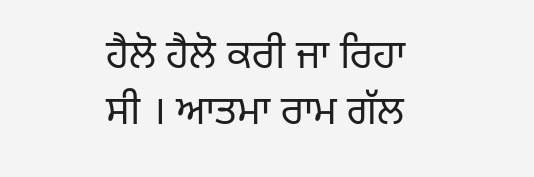ਹੈਲੋ ਹੈਲੋ ਕਰੀ ਜਾ ਰਿਹਾ ਸੀ । ਆਤਮਾ ਰਾਮ ਗੱਲ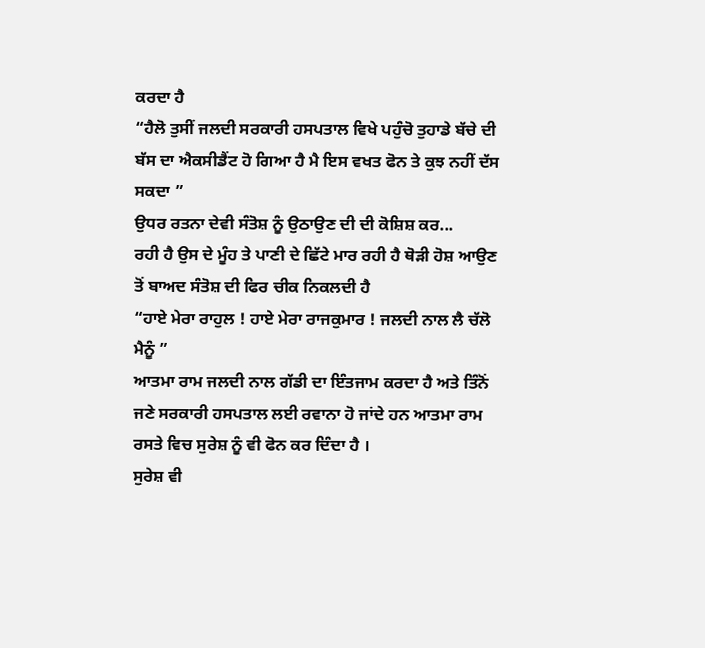ਕਰਦਾ ਹੈ
“ਹੈਲੋ ਤੁਸੀਂ ਜਲਦੀ ਸਰਕਾਰੀ ਹਸਪਤਾਲ ਵਿਖੇ ਪਹੁੰਚੋ ਤੁਹਾਡੇ ਬੱਚੇ ਦੀ ਬੱਸ ਦਾ ਐਕਸੀਡੈਂਟ ਹੋ ਗਿਆ ਹੈ ਮੈ ਇਸ ਵਖਤ ਫੋਨ ਤੇ ਕੁਝ ਨਹੀਂ ਦੱਸ ਸਕਦਾ ”
ਉਧਰ ਰਤਨਾ ਦੇਵੀ ਸੰਤੋਸ਼ ਨੂੰ ਉਠਾਉਣ ਦੀ ਦੀ ਕੋਸ਼ਿਸ਼ ਕਰ...
ਰਹੀ ਹੈ ਉਸ ਦੇ ਮੂੰਹ ਤੇ ਪਾਣੀ ਦੇ ਛਿੱਟੇ ਮਾਰ ਰਹੀ ਹੈ ਥੋੜੀ ਹੋਸ਼ ਆਉਣ ਤੋਂ ਬਾਅਦ ਸੰਤੋਸ਼ ਦੀ ਫਿਰ ਚੀਕ ਨਿਕਲਦੀ ਹੈ
“ਹਾਏ ਮੇਰਾ ਰਾਹੁਲ ! ਹਾਏ ਮੇਰਾ ਰਾਜਕੁਮਾਰ ! ਜਲਦੀ ਨਾਲ ਲੈ ਚੱਲੋ ਮੈਨੂੰ ”
ਆਤਮਾ ਰਾਮ ਜਲਦੀ ਨਾਲ ਗੱਡੀ ਦਾ ਇੰਤਜਾਮ ਕਰਦਾ ਹੈ ਅਤੇ ਤਿੰਨੋਂ ਜਣੇ ਸਰਕਾਰੀ ਹਸਪਤਾਲ ਲਈ ਰਵਾਨਾ ਹੋ ਜਾਂਦੇ ਹਨ ਆਤਮਾ ਰਾਮ ਰਸਤੇ ਵਿਚ ਸੁਰੇਸ਼ ਨੂੰ ਵੀ ਫੋਨ ਕਰ ਦਿੰਦਾ ਹੈ ।
ਸੁਰੇਸ਼ ਵੀ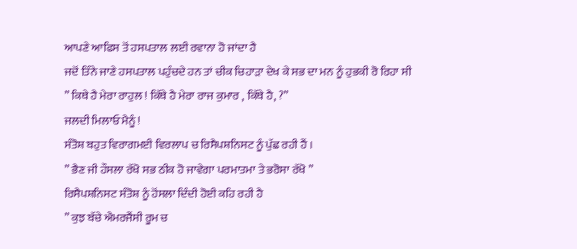ਆਪਣੇ ਆਫਿਸ ਤੋਂ ਹਸਪਤਾਲ ਲਈ ਰਵਾਨਾ ਹੋ ਜਾਂਦਾ ਹੈ
ਜਦੋਂ ਤਿੰਨੇ ਜਾਣੇ ਹਸਪਤਾਲ ਪਹੁੰਚਦੇ ਹਨ ਤਾਂ ਚੀਕ ਚਿਹਾੜਾ ਦੇਖ ਕੇ ਸਭ ਦਾ ਮਨ ਨੂੰ ਹੁਭਕੀ ਰੋ ਰਿਹਾ ਸੀ
” ਕਿਥੇ ਹੈ ਮੇਰਾ ਰਾਹੁਲ ! ਕਿੱਥੇ ਹੈ ਮੇਰਾ ਰਾਜ ਕੁਮਾਰ , ਕਿੱਥੇ ਹੈ, ?”
ਜਲਦੀ ਮਿਲਾਓ ਮੈਨੂੰ !
ਸੰਤੋਸ਼ ਬਹੁਤ ਵਿਰਾਗਮਈ ਵਿਰਲਾਪ ਚ ਰਿਸੈਪਸ਼ਨਿਸਟ ਨੂੰ ਪੁੱਛ ਰਹੀ ਹੈਂ ।
” ਭੈਣ ਜੀ ਹੌਸਲਾ ਰੱਖੋ ਸਭ ਠੀਕ ਹੋ ਜਾਵੇਗਾ ਪਰਮਾਤਮਾ ਤੇ ਭਰੋਸਾ ਰੱਖੋ ”
ਰਿਸੈਪਸ਼ਨਿਸਟ ਸੰਤੋਸ਼ ਨੂੰ ਹੋਂਸਲਾ ਦਿੰਦੀ ਹੋਈ ਕਹਿ ਰਹੀ ਹੈ
” ਕੁਝ ਬੱਚੇ ਐਮਰਜੈਂਸੀ ਰੂਮ ਚ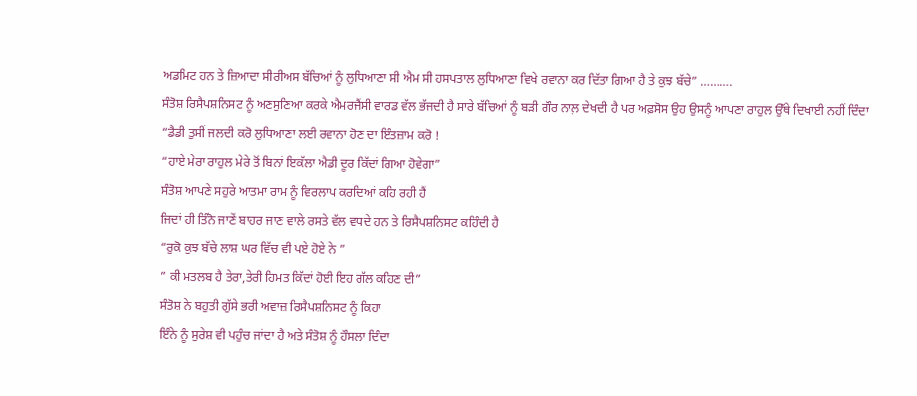ਅਡਮਿਟ ਹਨ ਤੇ ਜ਼ਿਆਦਾ ਸੀਰੀਅਸ ਬੱਚਿਆਂ ਨੂੰ ਲੁਧਿਆਣਾ ਸੀ ਐਮ ਸੀ ਹਸਪਤਾਲ ਲੁਧਿਆਣਾ ਵਿਖੇ ਰਵਾਨਾ ਕਰ ਦਿੱਤਾ ਗਿਆ ਹੈ ਤੇ ਕੁਝ ਬੱਚੇ” ……….
ਸੰਤੋਸ਼ ਰਿਸੈਪਸ਼ਨਿਸਟ ਨੂੰ ਅਣਸੁਣਿਆ ਕਰਕੇ ਐਮਰਜੈਂਸੀ ਵਾਰਡ ਵੱਲ ਭੱਜਦੀ ਹੈ ਸਾਰੇ ਬੱਚਿਆਂ ਨੂੰ ਬੜੀ ਗੌਰ ਨਾਲ਼ ਦੇਖਦੀ ਹੈ ਪਰ ਅਫ਼ਸੋਸ ਉਹ ਉਸਨੂੰ ਆਪਣਾ ਰਾਹੁਲ ਉੱਥੇ ਦਿਖਾਈ ਨਹੀਂ ਦਿੰਦਾ
“ਡੈਡੀ ਤੁਸੀਂ ਜਲਦੀ ਕਰੋ ਲੁਧਿਆਣਾ ਲਈ ਰਵਾਨਾ ਹੋਣ ਦਾ ਇੰਤਜ਼ਾਮ ਕਰੋ !
“ਹਾਏ ਮੇਰਾ ਰਾਹੁਲ ਮੇਰੇ ਤੋਂ ਬਿਨਾਂ ਇਕੱਲਾ ਐਡੀ ਦੂਰ ਕਿੱਦਾਂ ਗਿਆ ਹੋਵੇਗਾ”
ਸੰਤੋਸ਼ ਆਪਣੇ ਸਹੁਰੇ ਆਤਮਾ ਰਾਮ ਨੂੰ ਵਿਰਲਾਪ ਕਰਦਿਆਂ ਕਹਿ ਰਹੀ ਹੈਂ
ਜਿਦਾਂ ਹੀ ਤਿੰਨੋ ਜਾਣੇਂ ਬਾਹਰ ਜਾਣ ਵਾਲੇ ਰਸਤੇ ਵੱਲ ਵਧਦੇ ਹਨ ਤੇ ਰਿਸੈਪਸ਼ਨਿਸਟ ਕਹਿੰਦੀ ਹੈ
“ਰੁਕੋ ਕੁਝ ਬੱਚੇ ਲਾਸ਼ ਘਰ ਵਿੱਚ ਵੀ ਪਏ ਹੋਏ ਨੇ ”
” ਕੀ ਮਤਲਬ ਹੈ ਤੇਰਾ,ਤੇਰੀ ਹਿਮਤ ਕਿੱਦਾਂ ਹੋਈ ਇਹ ਗੱਲ ਕਹਿਣ ਦੀ”
ਸੰਤੋਸ਼ ਨੇ ਬਹੁਤੀ ਗੁੱਸੇ ਭਰੀ ਅਵਾਜ਼ ਰਿਸੈਪਸ਼ਨਿਸਟ ਨੂੰ ਕਿਹਾ
ਇੰਨੇ ਨੂੰ ਸੁਰੇਸ਼ ਵੀ ਪਹੁੰਚ ਜਾਂਦਾ ਹੈ ਅਤੇ ਸੰਤੋਸ਼ ਨੂੰ ਹੌਸਲਾ ਦਿੰਦਾ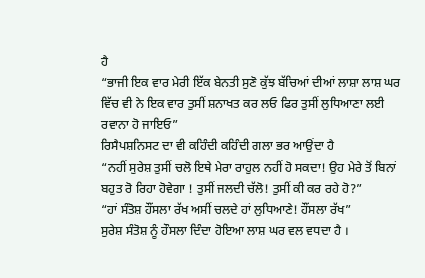ਹੈ
“ਭਾਜੀ ਇਕ ਵਾਰ ਮੇਰੀ ਇੱਕ ਬੇਨਤੀ ਸੁਣੋ ਕੁੱਝ ਬੱਚਿਆਂ ਦੀਆਂ ਲਾਸ਼ਾ ਲਾਸ਼ ਘਰ ਵਿੱਚ ਵੀ ਨੇ ਇਕ ਵਾਰ ਤੁਸੀਂ ਸ਼ਨਾਖਤ ਕਰ ਲਓ ਫਿਰ ਤੁਸੀਂ ਲੁਧਿਆਣਾ ਲਈ ਰਵਾਨਾ ਹੋ ਜਾਇਓ”
ਰਿਸੈਪਸ਼ਨਿਸਟ ਦਾ ਵੀ ਕਹਿੰਦੀ ਕਹਿੰਦੀ ਗਲਾ ਭਰ ਆਉਂਦਾ ਹੈ
“ਨਹੀਂ ਸੁਰੇਸ਼ ਤੁਸੀਂ ਚਲੋ ਇਥੇ ਮੇਰਾ ਰਾਹੁਲ ਨਹੀਂ ਹੋ ਸਕਦਾ! ਉਹ ਮੇਰੇ ਤੋਂ ਬਿਨਾਂ ਬਹੁਤ ਰੋ ਰਿਹਾ ਹੋਵੇਗਾ ! ਤੁਸੀਂ ਜਲਦੀ ਚੱਲੋ! ਤੁਸੀਂ ਕੀ ਕਰ ਰਹੇ ਹੋ?”
“ਹਾਂ ਸੰਤੋਸ਼ ਹੌਂਸਲਾ ਰੱਖ ਅਸੀਂ ਚਲਦੇ ਹਾਂ ਲੁਧਿਆਣੇ! ਹੌਂਸਲਾ ਰੱਖ”
ਸੁਰੇਸ਼ ਸੰਤੋਸ਼ ਨੂੰ ਹੌਸਲਾ ਦਿੰਦਾ ਹੋਇਆ ਲਾਸ਼ ਘਰ ਵਲ ਵਧਦਾ ਹੈ ।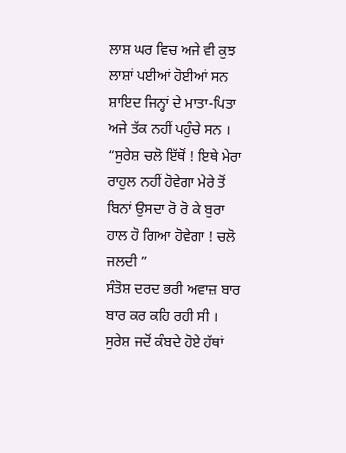ਲਾਸ਼ ਘਰ ਵਿਚ ਅਜੇ ਵੀ ਕੁਝ ਲਾਸ਼ਾਂ ਪਈਆਂ ਹੋਈਆਂ ਸਨ ਸ਼ਾਇਦ ਜਿਨ੍ਹਾਂ ਦੇ ਮਾਤਾ-ਪਿਤਾ ਅਜੇ ਤੱਕ ਨਹੀਂ ਪਹੁੰਚੇ ਸਨ ।
“ਸੁਰੇਸ਼ ਚਲੋ ਇੱਥੋਂ ! ਇਥੇ ਮੇਰਾ ਰਾਹੁਲ ਨਹੀਂ ਹੋਵੇਗਾ ਮੇਰੇ ਤੋਂ ਬਿਨਾਂ ਉਸਦਾ ਰੋ ਰੋ ਕੇ ਬੁਰਾ ਹਾਲ ਹੋ ਗਿਆ ਹੋਵੇਗਾ ! ਚਲੋ ਜਲਦੀ ”
ਸੰਤੋਸ਼ ਦਰਦ ਭਰੀ ਅਵਾਜ਼ ਬਾਰ ਬਾਰ ਕਰ ਕਹਿ ਰਹੀ ਸੀ ।
ਸੁਰੇਸ਼ ਜਦੋਂ ਕੰਬਦੇ ਹੋਏ ਹੱਥਾਂ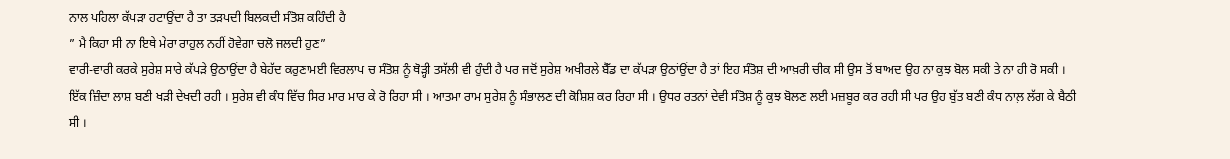ਨਾਲ ਪਹਿਲਾ ਕੱਪੜਾ ਹਟਾਉਂਦਾ ਹੈ ਤਾ ਤੜਪਦੀ ਬਿਲਕਦੀ ਸੰਤੋਸ਼ ਕਹਿੰਦੀ ਹੈ
” ਮੈ ਕਿਹਾ ਸੀ ਨਾ ਇਥੇ ਮੇਰਾ ਰਾਹੁਲ ਨਹੀਂ ਹੋਵੇਗਾ ਚਲੋ ਜਲਦੀ ਹੁਣ”
ਵਾਰੀ-ਵਾਰੀ ਕਰਕੇ ਸੁਰੇਸ਼ ਸਾਰੇ ਕੱਪੜੇ ਉਠਾਉਂਦਾ ਹੈ ਬੇਹੱਦ ਕਰੁਣਾਮਈ ਵਿਰਲਾਪ ਚ ਸੰਤੋਸ਼ ਨੂੰ ਥੋੜ੍ਹੀ ਤਸੱਲੀ ਵੀ ਹੁੰਦੀ ਹੈ ਪਰ ਜਦੋਂ ਸੁਰੇਸ਼ ਅਖੀਰਲੇ ਬੈੱਡ ਦਾ ਕੱਪੜਾ ਉਠਾਂਉਂਦਾ ਹੈ ਤਾਂ ਇਹ ਸੰਤੋਸ਼ ਦੀ ਆਖ਼ਰੀ ਚੀਕ ਸੀ ਉਸ ਤੋਂ ਬਾਅਦ ਉਹ ਨਾ ਕੁਝ ਬੋਲ ਸਕੀ ਤੇ ਨਾ ਹੀ ਰੋ ਸਕੀ ।
ਇੱਕ ਜ਼ਿੰਦਾ ਲਾਸ਼ ਬਣੀ ਖੜੀ ਦੇਖਦੀ ਰਹੀ । ਸੁਰੇਸ਼ ਵੀ ਕੰਧ ਵਿੱਚ ਸਿਰ ਮਾਰ ਮਾਰ ਕੇ ਰੋ ਰਿਹਾ ਸੀ । ਆਤਮਾ ਰਾਮ ਸੁਰੇਸ਼ ਨੂੰ ਸੰਭਾਲਣ ਦੀ ਕੋਸ਼ਿਸ਼ ਕਰ ਰਿਹਾ ਸੀ । ਉਧਰ ਰਤਨਾਂ ਦੇਵੀ ਸੰਤੋਸ਼ ਨੂੰ ਕੁਝ ਬੋਲਣ ਲਈ ਮਜ਼ਬੂਰ ਕਰ ਰਹੀ ਸੀ ਪਰ ਉਹ ਬੁੱਤ ਬਣੀ ਕੰਧ ਨਾਲ਼ ਲੱਗ ਕੇ ਬੈਠੀ ਸੀ ।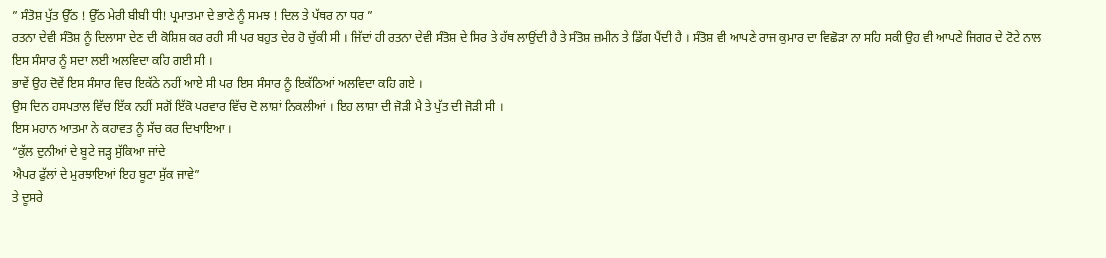” ਸੰਤੋਸ਼ ਪੁੱਤ ਉੱਠ ! ਉੱਠ ਮੇਰੀ ਬੀਬੀ ਧੀ! ਪ੍ਰਮਾਤਮਾ ਦੇ ਭਾਣੇ ਨੂੰ ਸਮਝ ! ਦਿਲ ਤੇ ਪੱਥਰ ਨਾ ਧਰ ”
ਰਤਨਾ ਦੇਵੀ ਸੰਤੋਸ਼ ਨੂੰ ਦਿਲਾਸਾ ਦੇਣ ਦੀ ਕੋਸ਼ਿਸ਼ ਕਰ ਰਹੀ ਸੀ ਪਰ ਬਹੁਤ ਦੇਰ ਹੋ ਚੁੱਕੀ ਸੀ । ਜਿੱਦਾਂ ਹੀ ਰਤਨਾ ਦੇਵੀ ਸੰਤੋਸ਼ ਦੇ ਸਿਰ ਤੇ ਹੱਥ ਲਾਉਂਦੀ ਹੈ ਤੇ ਸੰਤੋਸ਼ ਜ਼ਮੀਨ ਤੇ ਡਿੱਗ ਪੈਂਦੀ ਹੈ । ਸੰਤੋਸ਼ ਵੀ ਆਪਣੇ ਰਾਜ ਕੁਮਾਰ ਦਾ ਵਿਛੋੜਾ ਨਾ ਸਹਿ ਸਕੀ ਉਹ ਵੀ ਆਪਣੇ ਜਿਗਰ ਦੇ ਟੋਟੇ ਨਾਲ ਇਸ ਸੰਸਾਰ ਨੂੰ ਸਦਾ ਲਈ ਅਲਵਿਦਾ ਕਹਿ ਗਈ ਸੀ ।
ਭਾਵੇਂ ਉਹ ਦੋਵੇਂ ਇਸ ਸੰਸਾਰ ਵਿਚ ਇਕੱਠੇ ਨਹੀਂ ਆਏ ਸੀ ਪਰ ਇਸ ਸੰਸਾਰ ਨੂੰ ਇਕੱਠਿਆਂ ਅਲਵਿਦਾ ਕਹਿ ਗਏ ।
ਉਸ ਦਿਨ ਹਸਪਤਾਲ ਵਿੱਚ ਇੱਕ ਨਹੀਂ ਸਗੋਂ ਇੱਕੋ ਪਰਵਾਰ ਵਿੱਚ ਦੋ ਲਾਸ਼ਾਂ ਨਿਕਲੀਆਂ । ਇਹ ਲਾਸ਼ਾ ਦੀ ਜੋੜੀ ਮੈ ਤੇ ਪੁੱਤ ਦੀ ਜੋੜੀ ਸੀ ।
ਇਸ ਮਹਾਨ ਆਤਮਾ ਨੇ ਕਹਾਵਤ ਨੂੰ ਸੱਚ ਕਰ ਦਿਖਾਇਆ ।
“ਕੁੱਲ ਦੁਨੀਆਂ ਦੇ ਬੂਟੇ ਜੜ੍ਹ ਸੁੱਕਿਆ ਜਾਂਦੇ
ਐਪਰ ਫੁੱਲਾਂ ਦੇ ਮੁਰਝਾਇਆਂ ਇਹ ਬੂਟਾ ਸੁੱਕ ਜਾਵੇ”
ਤੇ ਦੂਸਰੇ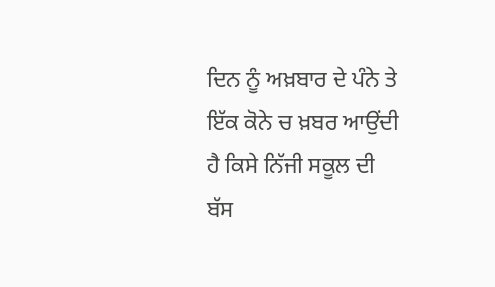ਦਿਨ ਨੂੰ ਅਖ਼ਬਾਰ ਦੇ ਪੰਨੇ ਤੇ ਇੱਕ ਕੋਨੇ ਚ ਖ਼ਬਰ ਆਉਂਦੀ ਹੈ ਕਿਸੇ ਨਿੱਜੀ ਸਕੂਲ ਦੀ ਬੱਸ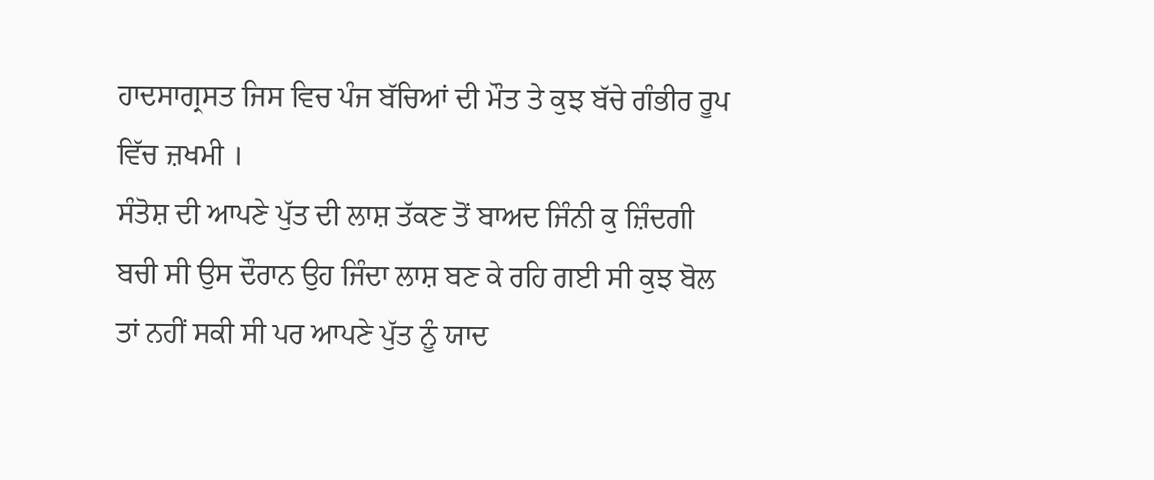ਹਾਦਸਾਗ੍ਰਸਤ ਜਿਸ ਵਿਚ ਪੰਜ ਬੱਚਿਆਂ ਦੀ ਮੌਤ ਤੇ ਕੁਝ ਬੱਚੇ ਗੰਭੀਰ ਰੂਪ ਵਿੱਚ ਜ਼ਖਮੀ ।
ਸੰਤੋਸ਼ ਦੀ ਆਪਣੇ ਪੁੱਤ ਦੀ ਲਾਸ਼ ਤੱਕਣ ਤੋਂ ਬਾਅਦ ਜਿੰਨੀ ਕੁ ਜ਼ਿੰਦਗੀ ਬਚੀ ਸੀ ਉਸ ਦੌਰਾਨ ਉਹ ਜਿੰਦਾ ਲਾਸ਼ ਬਣ ਕੇ ਰਹਿ ਗਈ ਸੀ ਕੁਝ ਬੋਲ ਤਾਂ ਨਹੀਂ ਸਕੀ ਸੀ ਪਰ ਆਪਣੇ ਪੁੱਤ ਨੂੰ ਯਾਦ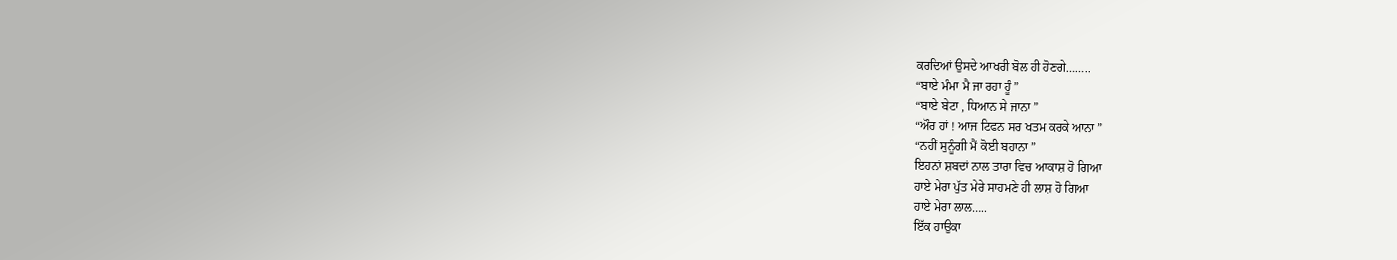ਕਰਦਿਆਂ ਉਸਦੇ ਆਖਰੀ ਬੋਲ ਹੀ ਹੋਣਗੇ……..
“ਬਾਏ ਮੰਮਾ ਮੈ ਜਾ ਰਹਾ ਹੂੰ ”
“ਬਾਏ ਬੇਟਾ , ਧਿਆਨ ਸੇ ਜਾਨਾ ”
“ਔਰ ਹਾਂ ! ਆਜ ਟਿਫਨ ਸਰ ਖਤਮ ਕਰਕੇ ਆਨਾ ”
“ਨਹੀਂ ਸੁਨੂੰਗੀ ਮੈਂ ਕੋਈ ਬਹਾਨਾ ”
ਇਹਨਾਂ ਸ਼ਬਦਾਂ ਨਾਲ ਤਾਰਾ ਵਿਚ ਆਕਾਸ਼ ਹੋ ਗਿਆ
ਹਾਏ ਮੇਰਾ ਪੁੱਤ ਮੇਰੇ ਸਾਹਮਣੇ ਹੀ ਲਾਸ਼ ਹੋ ਗਿਆ
ਹਾਏ ਮੇਰਾ ਲਾਲ…..
ਇੱਕ ਹਾਉਕਾ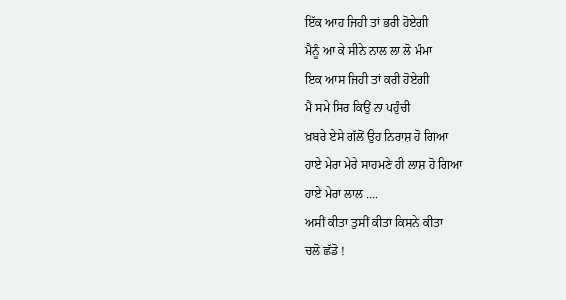ਇੱਕ ਆਹ ਜਿਹੀ ਤਾਂ ਭਰੀ ਹੋਏਗੀ
ਮੈਨੂੰ ਆ ਕੇ ਸੀਨੇ ਨਾਲ ਲਾ ਲੋ ਮੰਮਾ
ਇਕ ਆਸ ਜਿਹੀ ਤਾਂ ਕਰੀ ਹੋਏਗੀ
ਮੈ ਸਮੇ ਸਿਰ ਕਿਉਂ ਨਾ ਪਹੁੰਚੀ
ਖ਼ਬਰੇ ਏਸੇ ਗੱਲੋਂ ਉਹ ਨਿਰਾਸ਼ ਹੋ ਗਿਆ
ਹਾਏ ਮੇਰਾ ਮੇਰੇ ਸਾਹਮਣੇ ਹੀ ਲਾਸ਼ ਹੋ ਗਿਆ
ਹਾਏ ਮੇਰਾ ਲਾਲ ….
ਅਸੀਂ ਕੀਤਾ ਤੁਸੀਂ ਕੀਤਾ ਕਿਸਨੇ ਕੀਤਾ
ਚਲੋ ਛੱਡੋ !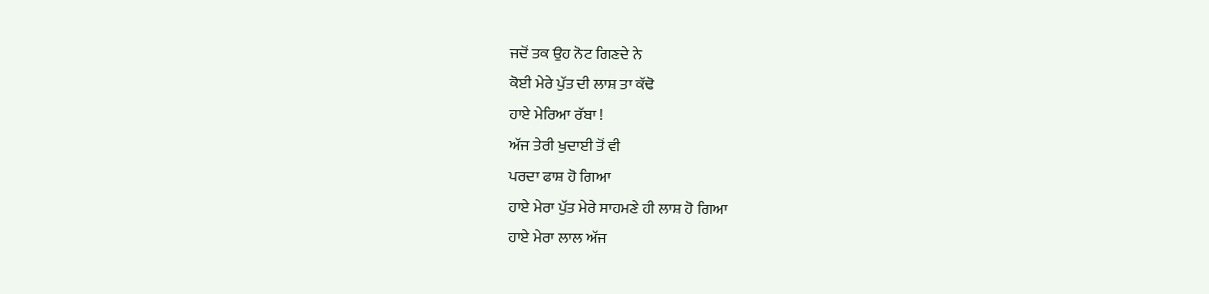ਜਦੋਂ ਤਕ ਉਹ ਨੋਟ ਗਿਣਦੇ ਨੇ
ਕੋਈ ਮੇਰੇ ਪੁੱਤ ਦੀ ਲਾਸ਼ ਤਾ ਕੱਢੋ
ਹਾਏ ਮੇਰਿਆ ਰੱਬਾ !
ਅੱਜ ਤੇਰੀ ਖੁਦਾਈ ਤੋਂ ਵੀ
ਪਰਦਾ ਫਾਸ਼ ਹੋ ਗਿਆ
ਹਾਏ ਮੇਰਾ ਪੁੱਤ ਮੇਰੇ ਸਾਹਮਣੇ ਹੀ ਲਾਸ਼ ਹੋ ਗਿਆ
ਹਾਏ ਮੇਰਾ ਲਾਲ ਅੱਜ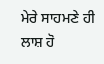ਮੇਰੇ ਸਾਹਮਣੇ ਹੀ ਲਾਸ਼ ਹੋ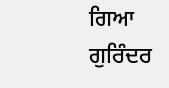ਗਿਆ
ਗੁਰਿੰਦਰ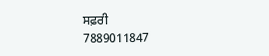ਸਫ਼ਰੀ
7889011847